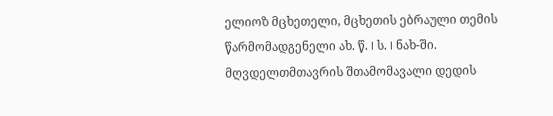ელიოზ მცხეთელი, მცხეთის ებრაული თემის წარმომადგენელი ახ. წ. I ს. I ნახ-ში. მღვდელთმთავრის შთამომავალი დედის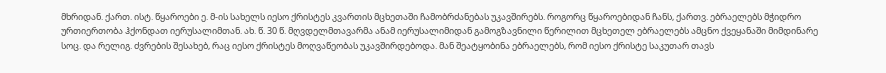მხრიდან. ქართ. ისტ. წყაროები ე. მ-ის სახელს იესო ქრისტეს კვართის მცხეთაში ჩამობრძანებას უკავშირებს. როგორც წყაროებიდან ჩანს, ქართვ. ებრაელებს მჭიდრო ურთიერთობა ჰქონდათ იერუსალიმთან. ახ. წ. 30 წ. მღვდელმთავარმა ანამ იერუსალიმიდან გამოგზავნილი წერილით მცხეთელ ებრაელებს ამცნო ქვეყანაში მიმდინარე სოც. და რელიგ. ძვრების შესახებ, რაც იესო ქრისტეს მოღვაწეობას უკავშირდებოდა. მან შეატყობინა ებრაელებს, რომ იესო ქრისტე საკუთარ თავს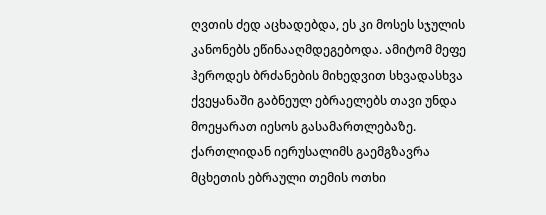ღვთის ძედ აცხადებდა, ეს კი მოსეს სჯულის კანონებს ეწინააღმდეგებოდა. ამიტომ მეფე ჰეროდეს ბრძანების მიხედვით სხვადასხვა ქვეყანაში გაბნეულ ებრაელებს თავი უნდა მოეყარათ იესოს გასამართლებაზე. ქართლიდან იერუსალიმს გაემგზავრა მცხეთის ებრაული თემის ოთხი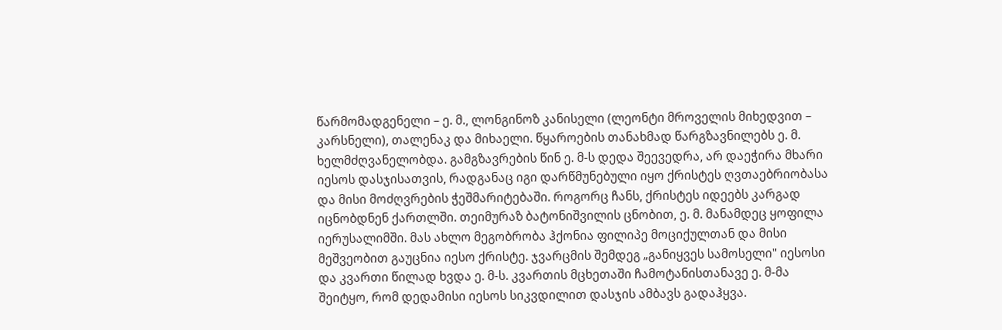წარმომადგენელი – ე. მ., ლონგინოზ კანისელი (ლეონტი მროველის მიხედვით – კარსნელი), თალენაკ და მიხაელი. წყაროების თანახმად წარგზავნილებს ე. მ. ხელმძღვანელობდა. გამგზავრების წინ ე. მ-ს დედა შეევედრა, არ დაეჭირა მხარი იესოს დასჯისათვის, რადგანაც იგი დარწმუნებული იყო ქრისტეს ღვთაებრიობასა და მისი მოძღვრების ჭეშმარიტებაში. როგორც ჩანს, ქრისტეს იდეებს კარგად იცნობდნენ ქართლში. თეიმურაზ ბატონიშვილის ცნობით, ე. მ. მანამდეც ყოფილა იერუსალიმში. მას ახლო მეგობრობა ჰქონია ფილიპე მოციქულთან და მისი მეშვეობით გაუცნია იესო ქრისტე. ჯვარცმის შემდეგ „განიყვეს სამოსელი" იესოსი და კვართი წილად ხვდა ე. მ-ს. კვართის მცხეთაში ჩამოტანისთანავე ე. მ-მა შეიტყო, რომ დედამისი იესოს სიკვდილით დასჯის ამბავს გადაჰყვა.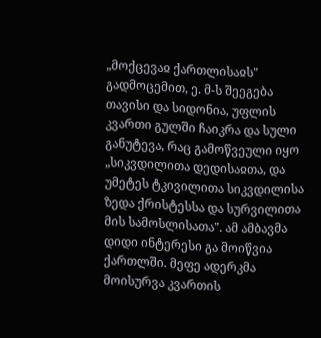„მოქცევაჲ ქართლისაჲს" გადმოცემით, ე. მ-ს შეეგება თავისი და სიდონია, უფლის კვართი გულში ჩაიკრა და სული განუტევა, რაც გამოწვეული იყო „სიკვდილითა დედისაჲთა, და უმეტეს ტკივილითა სიკვდილისა ზედა ქრისტესსა და სურვილითა მის სამოსლისათა". ამ ამბავმა დიდი ინტერესი გა მოიწვია ქართლში. მეფე ადერკმა მოისურვა კვართის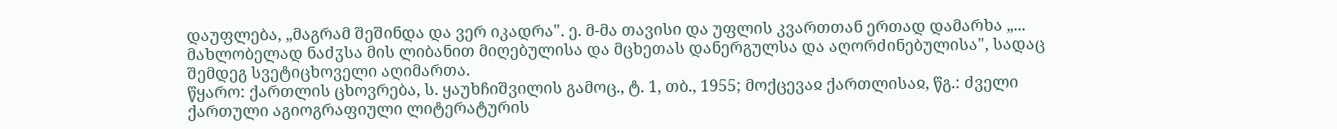დაუფლება, „მაგრამ შეშინდა და ვერ იკადრა". ე. მ-მა თავისი და უფლის კვართთან ერთად დამარხა „... მახლობელად ნაძჳსა მის ლიბანით მიღებულისა და მცხეთას დანერგულსა და აღორძინებულისა", სადაც შემდეგ სვეტიცხოველი აღიმართა.
წყარო: ქართლის ცხოვრება, ს. ყაუხჩიშვილის გამოც., ტ. 1, თბ., 1955; მოქცევაჲ ქართლისაჲ, წგ.: ძველი ქართული აგიოგრაფიული ლიტერატურის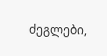ძეგლები,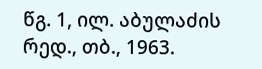წგ. 1, ილ. აბულაძის რედ., თბ., 1963.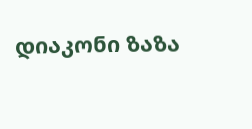დიაკონი ზაზა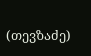(თევზაძე)